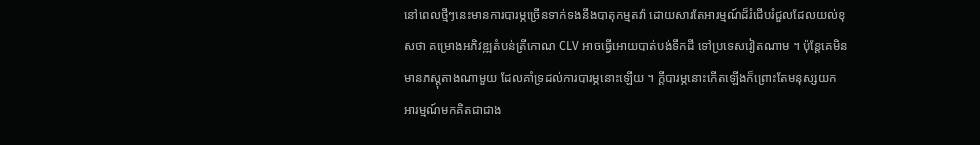នៅពេលថ្មីៗនេះមានការបារម្ភច្រើនទាក់ទងនឹងបាតុកម្មតវ៉ា ដោយសារតែអារម្មណ៍ដ៏រំជើបរំជួលដែលយល់ខុសថា គម្រោងអភិវឌ្ឍតំបន់ត្រីកោណ CLV អាចធ្វើអោយបាត់បង់ទឹកដី ទៅប្រទេសវៀតណាម ។ ប៉ុន្តែគេមិនមានភស្តុតាងណាមួយ ដែលគាំទ្រដល់ការបារម្ភនោះឡើយ ។ ក្តីបារម្ភនោះកើតឡើងក៏ព្រោះតែមនុស្សយកអារម្មណ៍មកគិតជាជាង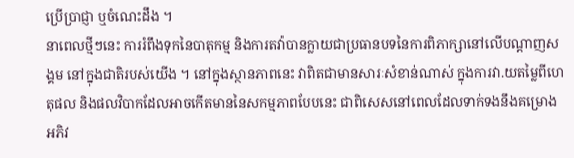ប្រើប្រាជ្ញា ឬចំណេះដឹង ។
នាពេលថ្មីៗនេះ ការរំពឹងទុកនៃបាតុកម្ម និងការតវ៉ាបានក្លាយជាប្រធានបទនៃការពិភាក្សានៅលើបណ្តាញសង្គម នៅក្នុងជាតិរបស់យើង ។ នៅក្នុងស្ថានភាពនេះ វាពិតជាមានសារៈសំខាន់ណាស់ ក្នុងការវា.យតម្លៃពីហេតុផល និងផលវិបាកដែលអាចកើតមាននៃសកម្មភាពបែបនេះ ជាពិសេសនៅពេលដែលទាក់ទងនឹងគម្រោងអភិវ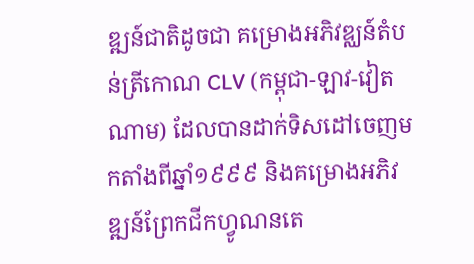ឌ្ឍន៍ជាតិដូចជា គម្រោងអភិវឌ្ឈន៍តំបន់ត្រីកោណ CLV (កម្ពុជា-ឡាវ-វៀតណាម) ដែលបានដាក់ទិសដៅចេញមកតាំងពីឆ្នាំ១៩៩៩ និងគម្រោងអភិវឌ្ឍន៍ព្រែកជីកហ្វូណនតេ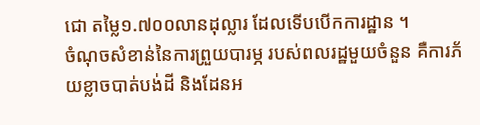ជោ តម្លៃ១.៧០០លានដុល្លារ ដែលទើបបើកការដ្ឋាន ។
ចំណុចសំខាន់នៃការព្រួយបារម្ភ របស់ពលរដ្ឋមួយចំនួន គឺការភ័យខ្លាចបាត់បង់ដី និងដែនអ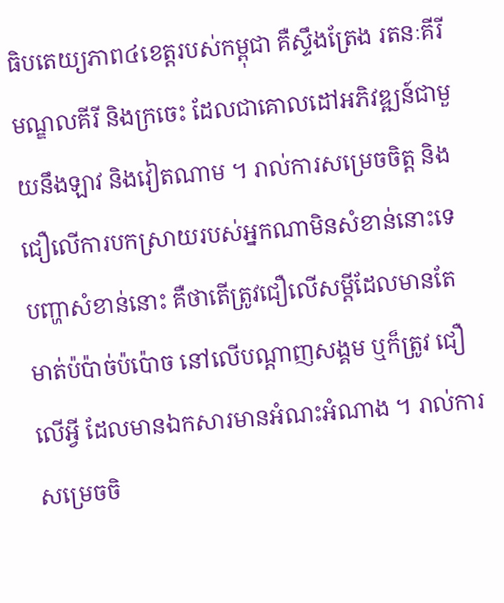ធិបតេយ្យភាព៤ខេត្តរបស់កម្ពុជា គឺស្ទឹងត្រែង រតនៈគីរី មណ្ឌលគីរី និងក្រចេះ ដែលជាគោលដៅអភិវឌ្ឍន៍ជាមួយនឹងឡាវ និងវៀតណាម ។ រាល់ការសម្រេចចិត្ត និងជឿលើការបកស្រាយរបស់អ្នកណាមិនសំខាន់នោះទេ បញ្ហាសំខាន់នោះ គឺថាតើត្រូវជឿលើសម្តីដែលមានតែមាត់ប៉ប៉ាច់ប៉ប៉ោច នៅលើបណ្តាញសង្គម ឬក៏ត្រូវ ជឿលើអ្វី ដែលមានឯកសារមានអំណះអំណាង ។ រាល់ការសម្រេចចិ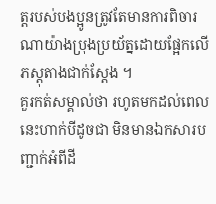ត្តរបស់បងប្អូនត្រូវតែមានការពិចារណាយ៉ាងប្រុងប្រយ័ត្នដោយផ្អែកលើភស្តុតាងជាក់ស្តែង ។
គួរកត់សម្គាល់ថា រហូតមកដល់ពេលនេះហាក់បីដូចជា មិនមានឯកសារបញ្ជាក់អំពីដី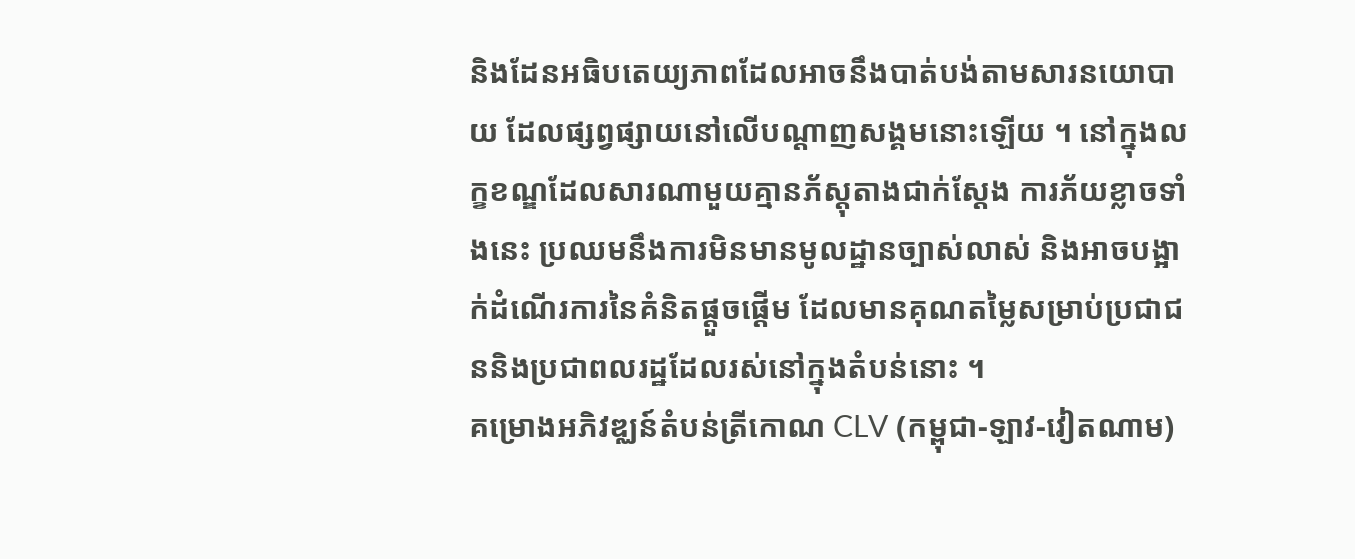និងដែនអធិបតេយ្យភាពដែលអាចនឹងបាត់បង់តាមសារនយោបាយ ដែលផ្សព្វផ្សាយនៅលើបណ្តាញសង្គមនោះឡើយ ។ នៅក្នុងលក្ខខណ្ឌដែលសារណាមួយគ្មានភ័ស្តុតាងជាក់ស្តែង ការភ័យខ្លាចទាំងនេះ ប្រឈមនឹងការមិនមានមូលដ្ឋានច្បាស់លាស់ និងអាចបង្អាក់ដំណើរការនៃគំនិតផ្តួចផ្តើម ដែលមានគុណតម្លៃសម្រាប់ប្រជាជននិងប្រជាពលរដ្ឋដែលរស់នៅក្នុងតំបន់នោះ ។
គម្រោងអភិវឌ្ឈន៍តំបន់ត្រីកោណ CLV (កម្ពុជា-ឡាវ-វៀតណាម)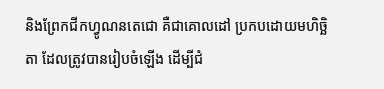និងព្រែកជីកហ្វូណនតេជោ គឺជាគោលដៅ ប្រកបដោយមហិច្ឆិតា ដែលត្រូវបានរៀបចំឡើង ដើម្បីជំ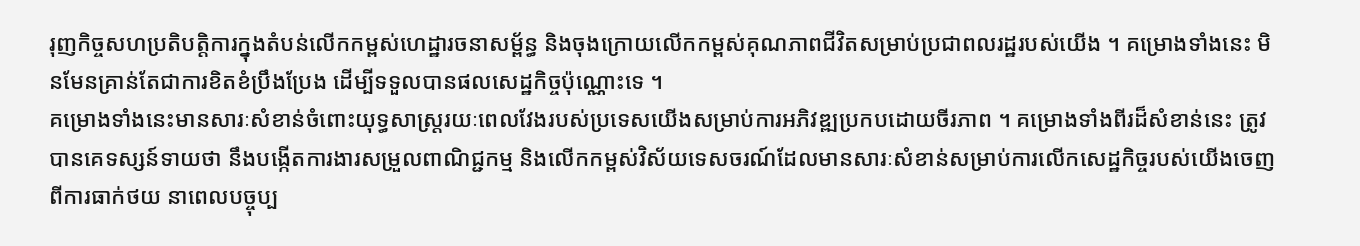រុញកិច្ចសហប្រតិបត្តិការក្នុងតំបន់លើកកម្ពស់ហេដ្ឋារចនាសម្ព័ន្ធ និងចុងក្រោយលើកកម្ពស់គុណភាពជីវិតសម្រាប់ប្រជាពលរដ្ឋរបស់យើង ។ គម្រោងទាំងនេះ មិនមែនគ្រាន់តែជាការខិតខំប្រឹងប្រែង ដើម្បីទទួលបានផលសេដ្ឋកិច្ចប៉ុណ្ណោះទេ ។
គម្រោងទាំងនេះមានសារៈសំខាន់ចំពោះយុទ្ធសាស្ត្ររយៈពេលវែងរបស់ប្រទេសយើងសម្រាប់ការអភិវឌ្ឍប្រកបដោយចីរភាព ។ គម្រោងទាំងពីរដ៏សំខាន់នេះ ត្រូវបានគេទស្សន៍ទាយថា នឹងបង្កើតការងារសម្រួលពាណិជ្ជកម្ម និងលើកកម្ពស់វិស័យទេសចរណ៍ដែលមានសារៈសំខាន់សម្រាប់ការលើកសេដ្ឋកិច្ចរបស់យើងចេញពីការធាក់ថយ នាពេលបច្ចុប្ប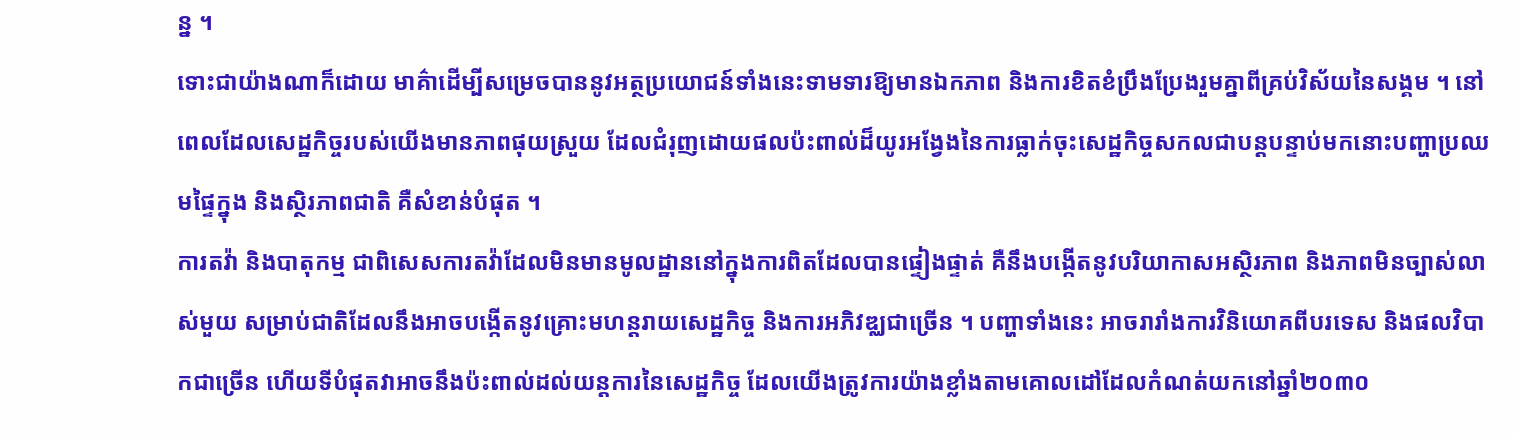ន្ន ។
ទោះជាយ៉ាងណាក៏ដោយ មាគ៌ាដើម្បីសម្រេចបាននូវអត្ថប្រយោជន៍ទាំងនេះទាមទារឱ្យមានឯកភាព និងការខិតខំប្រឹងប្រែងរួមគ្នាពីគ្រប់វិស័យនៃសង្គម ។ នៅពេលដែលសេដ្ឋកិច្ចរបស់យើងមានភាពផុយស្រួយ ដែលជំរុញដោយផលប៉ះពាល់ដ៏យូរអង្វែងនៃការធ្លាក់ចុះសេដ្ឋកិច្ចសកលជាបន្តបន្ទាប់មកនោះបញ្ហាប្រឈមផ្ទៃក្នុង និងស្ថិរភាពជាតិ គឺសំខាន់បំផុត ។
ការតវ៉ា និងបាតុកម្ម ជាពិសេសការតវ៉ាដែលមិនមានមូលដ្ឋាននៅក្នុងការពិតដែលបានផ្ទៀងផ្ទាត់ គឺនឹងបង្កើតនូវបរិយាកាសអស្ថិរភាព និងភាពមិនច្បាស់លាស់មួយ សម្រាប់ជាតិដែលនឹងអាចបង្កើតនូវគ្រោះមហន្តរាយសេដ្ឋកិច្ច និងការអភិវឌ្ឈជាច្រើន ។ បញ្ហាទាំងនេះ អាចរារាំងការវិនិយោគពីបរទេស និងផលវិបាកជាច្រើន ហើយទីបំផុតវាអាចនឹងប៉ះពាល់ដល់យន្តការនៃសេដ្ឋកិច្ច ដែលយើងត្រូវការយ៉ាងខ្លាំងតាមគោលដៅដែលកំណត់យកនៅឆ្នាំ២០៣០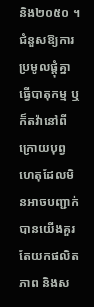និង២០៥០ ។
ជំនួសឱ្យការប្រមូលផ្តុំគ្នាធ្វើបាតុកម្ម ឬក៏តវ៉ានៅពីក្រោយបុព្វហេតុដែលមិនអាចបញ្ជាក់បានយើងគួរតែយកផលិតភាព និងស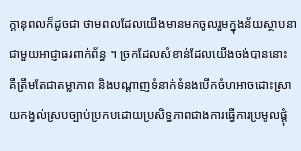ក្តានុពលក៏ដូចជា ថាមពលដែលយើងមានមកចូលរួមក្នុងន័យស្ថាបនាជាមួយអាជ្ញាធរពាក់ព័ន្ធ ។ ច្រកដែលសំខាន់ដែលយើងចង់បាននោះ គឺត្រឹមតែជាតម្លាភាព និងបណ្តាញទំនាក់ទំនងបើកចំហអាចដោះស្រាយកង្វល់ស្របច្បាប់ប្រកបដោយប្រសិទ្ធភាពជាងការធ្វើការប្រមូលផ្តុំ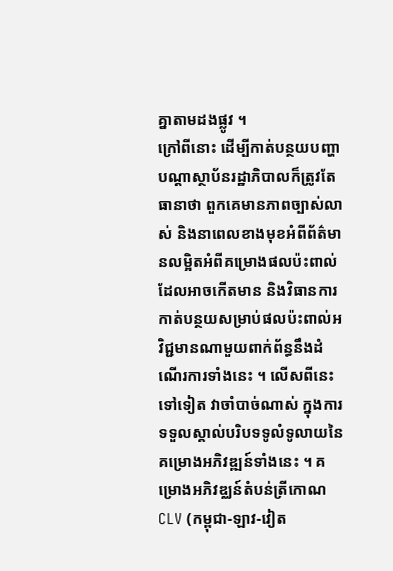គ្នាតាមដងផ្លូវ ។
ក្រៅពីនោះ ដើម្បីកាត់បន្ថយបញ្ហាបណ្តាស្ថាប័នរដ្ឋាភិបាលក៏ត្រូវតែធានាថា ពួកគេមានភាពច្បាស់លាស់ និងនាពេលខាងមុខអំពីព័ត៌មានលម្អិតអំពីគម្រោងផលប៉ះពាល់ដែលអាចកើតមាន និងវិធានការកាត់បន្ថយសម្រាប់ផលប៉ះពាល់អវិជ្ជមានណាមួយពាក់ព័ន្ធនឹងដំណើរការទាំងនេះ ។ លើសពីនេះទៅទៀត វាចាំបាច់ណាស់ ក្នុងការទទួលស្គាល់បរិបទទូលំទូលាយនៃគម្រោងអភិវឌ្ឍន៍ទាំងនេះ ។ គម្រោងអភិវឌ្ឈន៍តំបន់ត្រីកោណ CLV (កម្ពុជា-ឡាវ-វៀត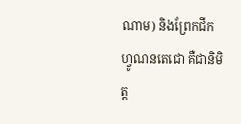ណាម) និងព្រែកជីកហ្វូណនតេជោ គឺជានិមិត្ត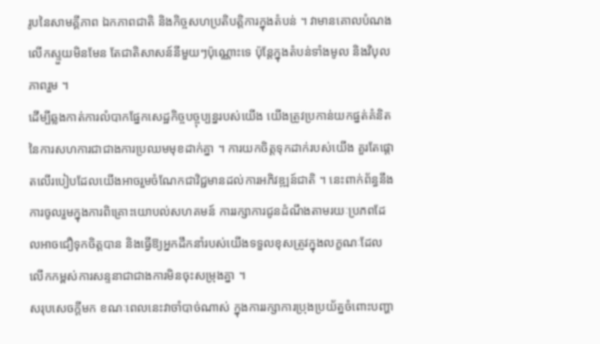រូបនៃសាមគ្គីភាព ឯកភាពជាតិ និងកិច្ចសហប្រតិបត្តិការក្នុងតំបន់ ។ វាមានគោលបំណងលើកស្ទួយមិនមែន តែជាតិសាសន៍នីមួយៗប៉ុណ្ណោះទេ ប៉ុន្តែក្នុងតំបន់ទាំងមូល និងវិបុលភាពរួម ។
ដើម្បីឆ្លងកាត់ការលំបាកផ្នែកសេដ្ឋកិច្ចបច្ចុប្បន្នរបស់យើង យើងត្រូវប្រកាន់យកផ្នត់គំនិតនៃការសហការជាជាងការប្រឈមមុខដាក់គ្នា ។ ការយកចិត្តទុកដាក់របស់យើង គួរតែផ្តោតលើរបៀបដែលយើងអាចរួមចំណែកជាវិជ្ជមានដល់ការអភិវឌ្ឍន៍ជាតិ ។ នេះពាក់ព័ន្ធនឹងការចូលរួមក្នុងការពិគ្រោះយោបល់សហគមន៍ ការរក្សាការជូនដំណឹងតាមរយៈប្រភពដែលអាចជឿទុកចិត្តបាន និងធ្វើឱ្យអ្នកដឹកនាំរបស់យើងទទួលខុសត្រូវក្នុងលក្ខណៈដែលលើកកម្ពស់ការសន្ទនាជាជាងការមិនចុះសម្រុងគ្នា ។
សរុបសេចក្តីមក ខណៈពេលនេះវាចាំបាច់ណាស់ ក្នុងការរក្សាការប្រុងប្រយ័ត្នចំពោះបញ្ហា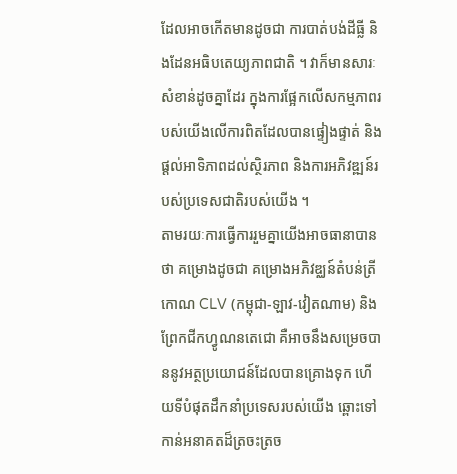ដែលអាចកើតមានដូចជា ការបាត់បង់ដីធ្លី និងដែនអធិបតេយ្យភាពជាតិ ។ វាក៏មានសារៈសំខាន់ដូចគ្នាដែរ ក្នុងការផ្អែកលើសកម្មភាពរបស់យើងលើការពិតដែលបានផ្ទៀងផ្ទាត់ និងផ្តល់អាទិភាពដល់ស្ថិរភាព និងការអភិវឌ្ឍន៍របស់ប្រទេសជាតិរបស់យើង ។
តាមរយៈការធ្វើការរួមគ្នាយើងអាចធានាបានថា គម្រោងដូចជា គម្រោងអភិវឌ្ឈន៍តំបន់ត្រីកោណ CLV (កម្ពុជា-ឡាវ-វៀតណាម) និងព្រែកជីកហ្វូណនតេជោ គឺអាចនឹងសម្រេចបាននូវអត្ថប្រយោជន៍ដែលបានគ្រោងទុក ហើយទីបំផុតដឹកនាំប្រទេសរបស់យើង ឆ្ពោះទៅកាន់អនាគតដ៏ត្រចះត្រច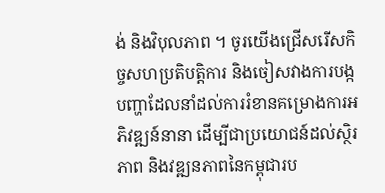ង់ និងវិបុលភាព ។ ចូរយើងជ្រើសរើសកិច្ចសហប្រតិបត្តិការ និងចៀសវាងការបង្កបញ្ហាដែលនាំដល់ការរំខានគម្រោងការអភិវឌ្ឍន៍នានា ដើម្បីជាប្រយោជន៍ដល់ស្ថិរភាព និងវឌ្ឍនភាពនៃកម្ពុជារប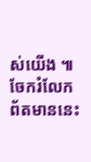ស់យើង ៕
ចែករំលែកព័តមាននេះ